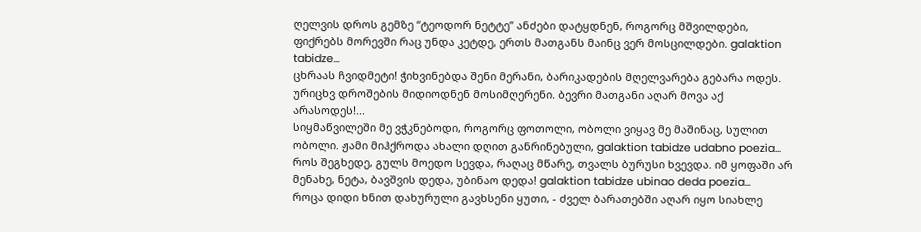ღელვის დროს გემზე “ტეოდორ ნეტტე” ანძები დატყდნენ, როგორც მშვილდები, ფიქრებს მორევში რაც უნდა კეტდე, ერთს მათგანს მაინც ვერ მოსცილდები. galaktion tabidze...
ცხრაას ჩვიდმეტი! ჭიხვინებდა შენი მერანი, ბარიკადების მღელვარება გებარა ოდეს. ურიცხვ დროშების მიდიოდნენ მოსიმღერენი. ბევრი მათგანი აღარ მოვა აქ არასოდეს!...
სიყმაწვილეში მე ვჭკნებოდი, როგორც ფოთოლი, ობოლი ვიყავ მე მაშინაც, სულით ობოლი. ჟამი მიჰქროდა ახალი დღით განრინებული, galaktion tabidze udabno poezia...
როს შეგხედე, გულს მოედო სევდა, რაღაც მწარე, თვალს ბურუსი ხვევდა. იმ ყოფაში არ მენახე, ნეტა, ბავშვის დედა, უბინაო დედა! galaktion tabidze ubinao deda poezia...
როცა დიდი ხნით დახურული გავხსენი ყუთი, - ძველ ბარათებში აღარ იყო სიახლე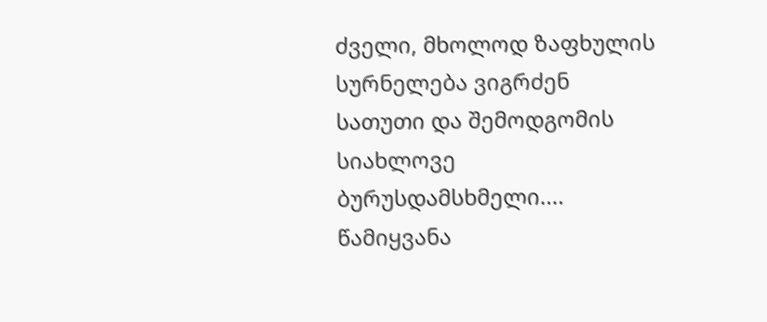ძველი, მხოლოდ ზაფხულის სურნელება ვიგრძენ სათუთი და შემოდგომის სიახლოვე ბურუსდამსხმელი....
წამიყვანა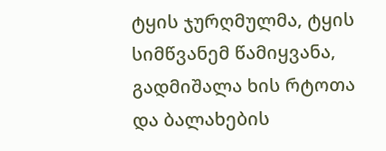ტყის ჯურღმულმა, ტყის სიმწვანემ წამიყვანა, გადმიშალა ხის რტოთა და ბალახების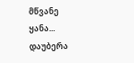მწვანე ყანა... დაუბერა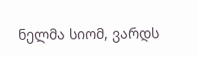ნელმა სიომ, ვარდს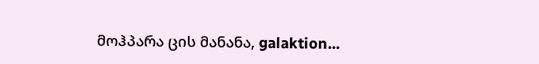მოჰპარა ცის მანანა, galaktion...